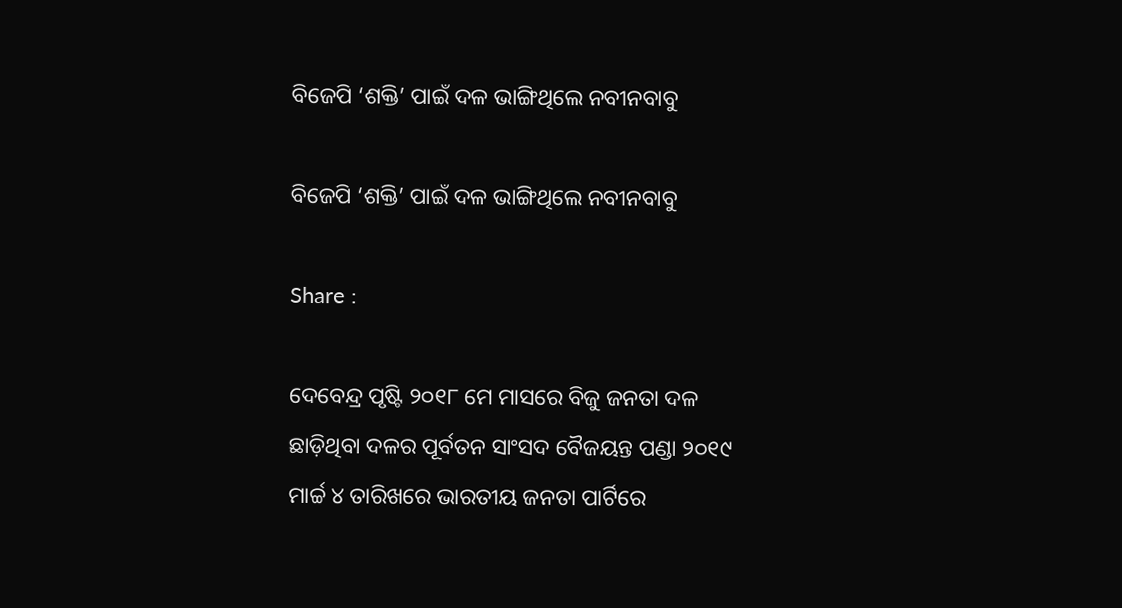ବିଜେପି ‘ଶକ୍ତି’ ପାଇଁ ଦଳ ଭାଙ୍ଗିଥିଲେ ନବୀନବାବୁ

ବିଜେପି ‘ଶକ୍ତି’ ପାଇଁ ଦଳ ଭାଙ୍ଗିଥିଲେ ନବୀନବାବୁ

Share :

ଦେବେନ୍ଦ୍ର ପୃଷ୍ଟି ୨୦୧୮ ମେ ମାସରେ ବିଜୁ ଜନତା ଦଳ ଛାଡ଼ିଥିବା ଦଳର ପୂର୍ବତନ ସାଂସଦ ବୈଜୟନ୍ତ ପଣ୍ଡା ୨୦୧୯ ମାର୍ଚ୍ଚ ୪ ତାରିଖରେ ଭାରତୀୟ ଜନତା ପାର୍ଟିରେ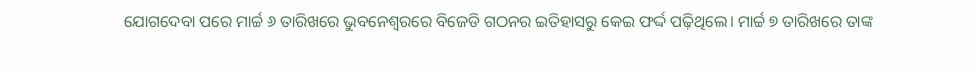ଯୋଗଦେବା ପରେ ମାର୍ଚ୍ଚ ୬ ତାରିଖରେ ଭୁବନେଶ୍ବରରେ ବିଜେଡି ଗଠନର ଇତିହାସରୁ କେଇ ଫର୍ଦ୍ଦ ପଢ଼ିଥିଲେ। ମାର୍ଚ୍ଚ ୭ ତାରିଖରେ ତାଙ୍କ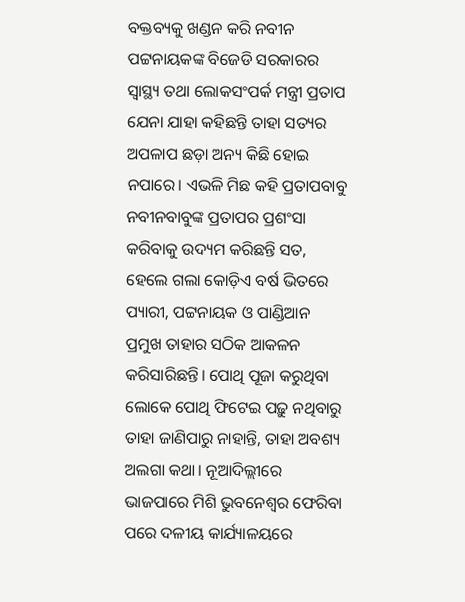ବକ୍ତବ୍ୟକୁ ଖଣ୍ଡନ କରି ନବୀନ ପଟ୍ଟନାୟକଙ୍କ ବିଜେଡି ସରକାରର ସ୍ବାସ୍ଥ୍ୟ ତଥା ଲୋକସଂପର୍କ ମନ୍ତ୍ରୀ ପ୍ରତାପ ଯେନା ଯାହା କହିଛନ୍ତି ତାହା ସତ୍ୟର ଅପଳାପ ଛଡ଼ା ଅନ୍ୟ କିଛି ହୋଇ ନପାରେ। ଏଭଳି ମିଛ କହି ପ୍ରତାପବାବୁ ନବୀନବାବୁଙ୍କ ପ୍ରତାପର ପ୍ରଶଂସା କରିବାକୁ ଉଦ୍ୟମ କରିଛନ୍ତି ସତ, ହେଲେ ଗଲା କୋଡ଼ିଏ ବର୍ଷ ଭିତରେ ପ୍ୟାରୀ, ପଟ୍ଟନାୟକ ଓ ପାଣ୍ଡିଆନ ପ୍ରମୁଖ ତାହାର ସଠିକ ଆକଳନ କରିସାରିଛନ୍ତି। ପୋଥି ପୂଜା କରୁଥିବା ଲୋକେ ପୋଥି ଫିଟେଇ ପଢ଼ୁ ନଥିବାରୁ ତାହା ଜାଣିପାରୁ ନାହାନ୍ତି, ତାହା ଅବଶ୍ୟ ଅଲଗା କଥା। ନୂଆଦିଲ୍ଲୀରେ ଭାଜପାରେ ମିଶି ଭୁବନେଶ୍ବର ଫେରିବା ପରେ ଦଳୀୟ କାର୍ଯ୍ୟାଳୟରେ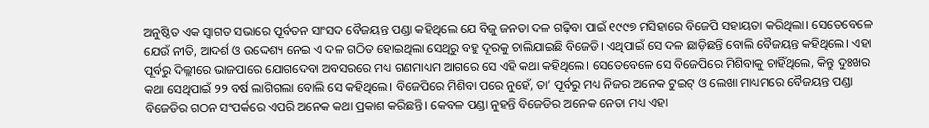ଅନୁଷ୍ଠିତ ଏକ ସ୍ବାଗତ ସଭାରେ ପୂର୍ବତନ ସାଂସଦ ବୈଜୟନ୍ତ ପଣ୍ଡା କହିଥିଲେ ଯେ ବିଜୁ ଜନତା ଦଳ ଗଢ଼ିବା ପାଇଁ ୧୯୯୭ ମସିହାରେ ବିଜେପି ସହାୟତା କରିଥିଲା। ସେତେବେଳେ ଯେଉଁ ନୀତି, ଆଦର୍ଶ ଓ ଉଦ୍ଦେଶ୍ୟ ନେଇ ଏ ଦଳ ଗଠିତ ହୋଇଥିଲା ସେଥିରୁ ବହୁ ଦୂରକୁ ଚାଲିଯାଇଛି ବିଜେଡି। ଏଥିପାଇଁ ସେ ଦଳ ଛାଡ଼ିଛନ୍ତି ବୋଲି ବୈଜୟନ୍ତ କହିଥିଲେ। ଏହା ପୂର୍ବରୁ ଦିଲ୍ଲୀରେ ଭାଜପାରେ ଯୋଗଦେବା ଅବସରରେ ମଧ୍ୟ ଗଣମାଧ୍ୟମ ଆଗରେ ସେ ଏହି କଥା କହିଥିଲେ। ସେତେବେଳେ ସେ ବିଜେପିରେ ମିଶିବାକୁ ଚାହିଁଥିଲେ, କିନ୍ତୁ ଦୁଃଖର କଥା ସେଥିପାଇଁ ୨୨ ବର୍ଷ ଲାଗିଗଲା ବୋଲି ସେ କହିଥିଲେ। ବିଜେପିରେ ମିଶିବା ପରେ ନୁହେଁ, ତା’ ପୂର୍ବରୁ ମଧ୍ୟ ନିଜର ଅନେକ ଟୁଇଟ୍‌ ଓ ଲେଖା ମାଧ୍ୟମରେ ବୈଜୟନ୍ତ ପଣ୍ଡା ବିଜେଡିର ଗଠନ ସଂପର୍କରେ ଏପରି ଅନେକ କଥା ପ୍ରକାଶ କରିଛନ୍ତି। କେବଳ ପଣ୍ଡା ନୁହନ୍ତି ବିଜେଡିର ଅନେକ ନେତା ମଧ୍ୟ ଏହା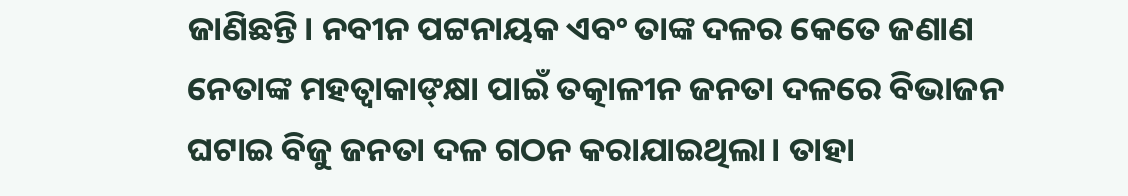ଜାଣିଛନ୍ତି। ନବୀନ ପଟ୍ଟନାୟକ ଏବଂ ତାଙ୍କ ଦଳର କେତେ ଜଣାଣ ନେତାଙ୍କ ମହତ୍ବାକାଙ୍‌କ୍ଷା ପାଇଁ ତତ୍କାଳୀନ ଜନତା ଦଳରେ ବିଭାଜନ ଘଟାଇ ବିଜୁ ଜନତା ଦଳ ଗଠନ କରାଯାଇଥିଲା। ତାହା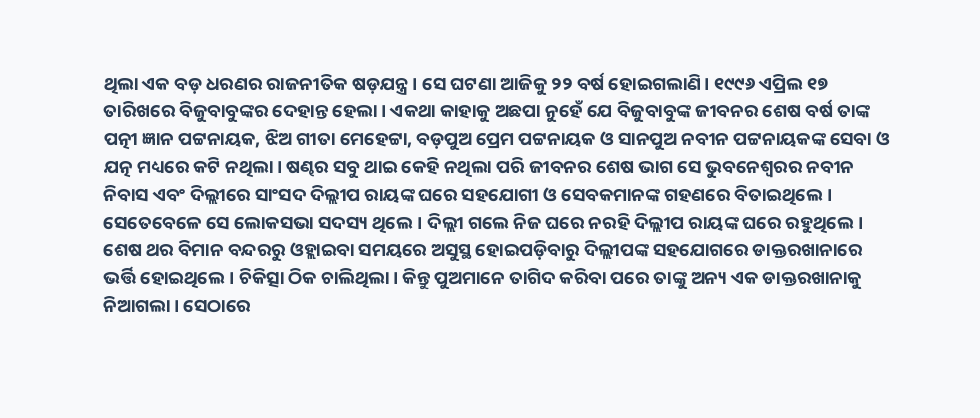ଥିଲା ଏକ ବଡ଼ ଧରଣର ରାଜନୀତିକ ଷଡ଼ଯନ୍ତ୍ର। ସେ ଘଟଣା ଆଜିକୁ ୨୨ ବର୍ଷ ହୋଇଗଲାଣି। ୧୯୯୬ ଏପ୍ରିଲ ୧୭ ତାରିଖରେ ବିଜୁବାବୁଙ୍କର ଦେହାନ୍ତ ହେଲା। ଏକଥା କାହାକୁ ଅଛପା ନୁହେଁ ଯେ ବିଜୁବାବୁଙ୍କ ଜୀବନର ଶେଷ ବର୍ଷ ତାଙ୍କ ପତ୍ନୀ ଜ୍ଞାନ ପଟ୍ଟନାୟକ, ଝିଅ ଗୀତା ମେହେଟ୍ଟା, ବଡ଼ପୁଅ ପ୍ରେମ ପଟ୍ଟନାୟକ ଓ ସାନପୁଅ ନବୀନ ପଟ୍ଟନାୟକଙ୍କ ସେବା ଓ ଯତ୍ନ ମଧ୍ୟରେ କଟି ନଥିଲା। ଷଣ୍ଢର ସବୁ ଥାଇ କେହି ନଥିଲା ପରି ଜୀବନର ଶେଷ ଭାଗ ସେ ଭୁବନେଶ୍ବରର ନବୀନ ନିବାସ ଏବଂ ଦିଲ୍ଲୀରେ ସାଂସଦ ଦିଲ୍ଲୀପ ରାୟଙ୍କ ଘରେ ସହଯୋଗୀ ଓ ସେବକମାନଙ୍କ ଗହଣରେ ବିତାଇଥିଲେ। ସେତେବେଳେ ସେ ଲୋକସଭା ସଦସ୍ୟ ଥିଲେ। ଦିଲ୍ଲୀ ଗଲେ ନିଜ ଘରେ ନରହି ଦିଲ୍ଲୀପ ରାୟଙ୍କ ଘରେ ରହୁଥିଲେ। ଶେଷ ଥର ବିମାନ ବନ୍ଦରରୁ ଓହ୍ଲାଇବା ସମୟରେ ଅସୁସ୍ଥ ହୋଇପଡ଼ିବାରୁ ଦିଲ୍ଲୀପଙ୍କ ସହଯୋଗରେ ଡାକ୍ତରଖାନାରେ ଭର୍ତ୍ତି ହୋଇଥିଲେ। ଚିକିତ୍ସା ଠିକ ଚାଲିଥିଲା। କିନ୍ତୁ ପୁଅମାନେ ତାଗିଦ କରିବା ପରେ ତାଙ୍କୁ ଅନ୍ୟ ଏକ ଡାକ୍ତରଖାନାକୁ ନିଆଗଲା। ସେଠାରେ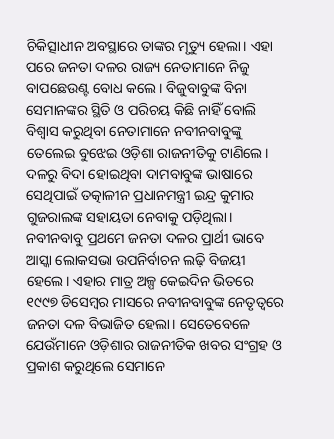ଚିକିତ୍ସାଧୀନ ଅବସ୍ଥାରେ ତାଙ୍କର ମୃତ୍ୟୁ ହେଲା। ଏହା ପରେ ଜନତା ଦଳର ରାଜ୍ୟ ନେତାମାନେ ନିଜୁ ବାପଛେଉଣ୍ଟ ବୋଧ କଲେ। ବିଜୁବାବୁଙ୍କ ବିନା ସେମାନଙ୍କର ସ୍ଥିତି ଓ ପରିଚୟ କିଛି ନାହିଁ ବୋଲି ବିଶ୍ବାସ କରୁଥିବା ନେତାମାନେ ନବୀନବାବୁଙ୍କୁ ତେଲେଇ ବୁଝେଇ ଓଡ଼ିଶା ରାଜନୀତିକୁ ଟାଣିଲେ। ଦଳରୁ ବିଦା ହୋଇଥିବା ଦାମବାବୁଙ୍କ ଭାଷାରେ ସେଥିପାଇଁ ତତ୍କାଳୀନ ପ୍ରଧାନମନ୍ତ୍ରୀ ଇନ୍ଦ୍ର କୁମାର ଗୁଜରାଲଙ୍କ ସହାୟତା ନେବାକୁ ପଡ଼ିଥିଲା। ନବୀନବାବୁ ପ୍ରଥମେ ଜନତା ଦଳର ପ୍ରାର୍ଥୀ ଭାବେ ଆସ୍କା ଲୋକସଭା ଉପନିର୍ବାଚନ ଲଢ଼ି ବିଜୟୀ ହେଲେ। ଏହାର ମାତ୍ର ଅଳ୍ପ କେଇଦିନ ଭିତରେ ୧୯୯୭ ଡିସେମ୍ବର ମାସରେ ନବୀନବାବୁଙ୍କ ନେତୃତ୍ବରେ ଜନତା ଦଳ ବିଭାଜିତ ହେଲା। ସେତେବେଳେ ଯେଉଁମାନେ ଓଡ଼ିଶାର ରାଜନୀତିକ ଖବର ସଂଗ୍ରହ ଓ ପ୍ରକାଶ କରୁଥିଲେ ସେମାନେ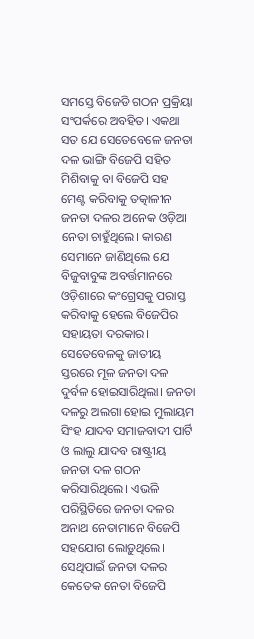ସମସ୍ତେ ବିଜେଡି ଗଠନ ପ୍ରକ୍ରିୟା ସଂପର୍କରେ ଅବହିତ। ଏକଥା ସତ ଯେ ସେତେବେଳେ ଜନତା ଦଳ ଭାଙ୍ଗି ବିଜେପି ସହିତ ମିଶିବାକୁ ବା ବିଜେପି ସହ ମେଣ୍ଟ କରିବାକୁ ତତ୍କାଳୀନ ଜନତା ଦଳର ଅନେକ ଓଡ଼ିଆ ନେତା ଚାହୁଁଥିଲେ। କାରଣ ସେମାନେ ଜାଣିଥିଲେ ଯେ ବିଜୁବାବୁଙ୍କ ଅବର୍ତ୍ତମାନରେ ଓଡ଼ିଶାରେ କଂଗ୍ରେସକୁ ପରାସ୍ତ କରିବାକୁ ହେଲେ ବିଜେପିର ସହାୟତା ଦରକାର। ସେତେବେଳକୁ ଜାତୀୟ ସ୍ତରରେ ମୂଳ ଜନତା ଦଳ ଦୁର୍ବଳ ହୋଇସାରିଥିଲା। ଜନତା ଦଳରୁ ଅଲଗା ହୋଇ ମୁଲାୟମ ସିଂହ ଯାଦବ ସମାଜବାଦୀ ପାର୍ଟି ଓ ଲାଲୁ ଯାଦବ ରାଷ୍ଟ୍ରୀୟ ଜନତା ଦଳ ଗଠନ କରିସାରିଥିଲେ। ଏଭଳି ପରିସ୍ଥିତିରେ ଜନତା ଦଳର ଅନାଥ ନେତାମାନେ ବିଜେପି ସହଯୋଗ ଲୋଡ଼ୁଥିଲେ। ସେଥିପାଇଁ ଜନତା ଦଳର କେତେକ ନେତା ବିଜେପି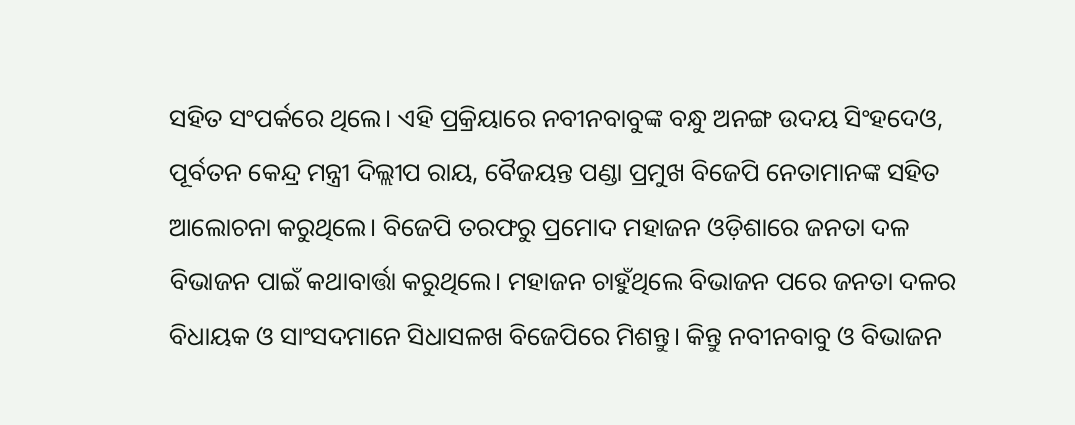ସହିତ ସଂପର୍କରେ ଥିଲେ। ଏହି ପ୍ରକ୍ରିୟାରେ ନବୀନବାବୁଙ୍କ ବନ୍ଧୁ ଅନଙ୍ଗ ଉଦୟ ସିଂହଦେଓ, ପୂର୍ବତନ କେନ୍ଦ୍ର ମନ୍ତ୍ରୀ ଦିଲ୍ଲୀପ ରାୟ, ବୈଜୟନ୍ତ ପଣ୍ଡା ପ୍ରମୁଖ ବିଜେପି ନେତାମାନଙ୍କ ସହିତ ଆଲୋଚନା କରୁଥିଲେ। ବିଜେପି ତରଫରୁ ପ୍ରମୋଦ ମହାଜନ ଓଡ଼ିଶାରେ ଜନତା ଦଳ ବିଭାଜନ ପାଇଁ କଥାବାର୍ତ୍ତା କରୁଥିଲେ। ମହାଜନ ଚାହୁଁଥିଲେ ବିଭାଜନ ପରେ ଜନତା ଦଳର ବିଧାୟକ ଓ ସାଂସଦମାନେ ସିଧାସଳଖ ବିଜେପିରେ ମିଶନ୍ତୁ। କିନ୍ତୁ ନବୀନବାବୁ ଓ ବିଭାଜନ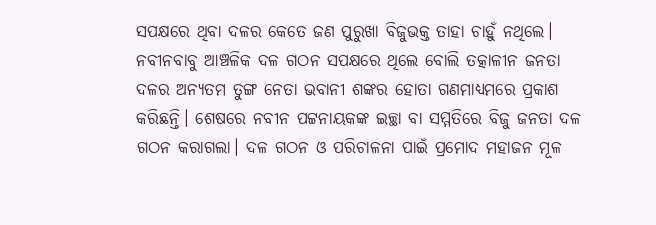ସପକ୍ଷରେ ଥିବା ଦଳର କେତେ ଜଣ ପୁରୁଖା ବିଜୁଭକ୍ତ ତାହା ଚାହୁଁ ନଥିଲେ। ନବୀନବାବୁ ଆଞ୍ଚଳିକ ଦଳ ଗଠନ ସପକ୍ଷରେ ଥିଲେ ବୋଲି ତତ୍କାଳୀନ ଜନତା ଦଳର ଅନ୍ୟତମ ତୁଙ୍ଗ ନେତା ଭବାନୀ ଶଙ୍କର ହୋତା ଗଣମାଧ୍ୟମରେ ପ୍ରକାଶ କରିଛନ୍ତି। ଶେଷରେ ନବୀନ ପଟ୍ଟନାୟକଙ୍କ ଇଚ୍ଛା ବା ସମ୍ମତିରେ ବିଜୁ ଜନତା ଦଳ ଗଠନ କରାଗଲା। ଦଳ ଗଠନ ଓ ପରିଚାଳନା ପାଇଁ ପ୍ରମୋଦ ମହାଜନ ମୂଳ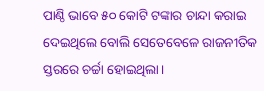ପାଣ୍ଠି ଭାବେ ୫୦ କୋଟି ଟଙ୍କାର ଚାନ୍ଦା କରାଇ ଦେଇଥିଲେ ବୋଲି ସେତେବେଳେ ରାଜନୀତିକ ସ୍ତରରେ ଚର୍ଚ୍ଚା ହୋଇଥିଲା।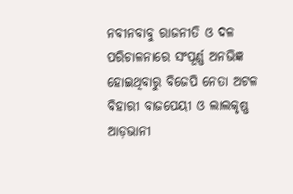ନବୀନବାବୁ ରାଜନୀତି ଓ ଦଳ ପରିଚାଳନାରେ ସଂପୂର୍ଣ୍ଣ ଅନଭିଜ୍ଞ ହୋଇଥିବାରୁ ବିଜେପି ନେତା ଅଟଳ ବିହାରୀ ବାଜପେୟୀ ଓ ଲାଲକୃଷ୍ଣ ଆଡ଼ଭାନୀ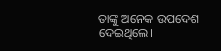ତାଙ୍କୁ ଅନେକ ଉପଦେଶ ଦେଇଥିଲେ।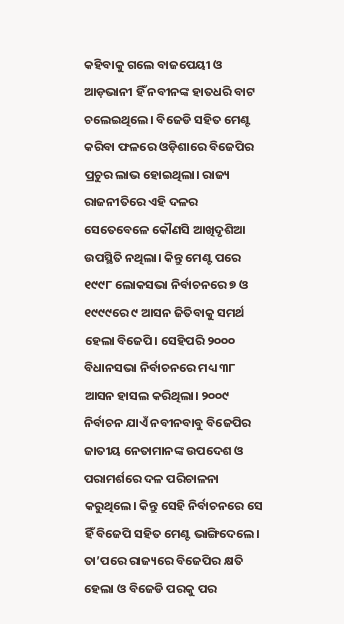କହିବାକୁ ଗଲେ ବାଜପେୟୀ ଓ ଆଡ଼ଭାନୀ ହିଁ ନବୀନଙ୍କ ହାତଧରି ବାଟ ଚଲେଇଥିଲେ। ବିଜେଡି ସହିତ ମେଣ୍ଟ କରିବା ଫଳରେ ଓଡ଼ିଶାରେ ବିଜେପିର ପ୍ରଚୁର ଲାଭ ହୋଇଥିଲା। ରାଜ୍ୟ ରାଜନୀତିରେ ଏହି ଦଳର ସେତେବେଳେ କୌଣସି ଆଖିଦୃଶିଆ ଉପସ୍ଥିତି ନଥିଲା। କିନ୍ତୁ ମେଣ୍ଟ ପରେ ୧୯୯୮ ଲୋକସଭା ନିର୍ବାଚନରେ ୭ ଓ ୧୯୯୯ରେ ୯ ଆସନ ଜିତିବାକୁ ସମର୍ଥ ହେଲା ବିଜେପି। ସେହିପରି ୨୦୦୦ ବିଧାନସଭା ନିର୍ବାଚନରେ ମଧ୍ୟ ୩୮ ଆସନ ହାସଲ କରିଥିଲା। ୨୦୦୯ ନିର୍ବାଚନ ଯାଏଁ ନବୀନବାବୁ ବିଜେପିର ଜାତୀୟ ନେତାମାନଙ୍କ ଉପଦେଶ ଓ ପରାମର୍ଶରେ ଦଳ ପରିଚାଳନା କରୁଥିଲେ। କିନ୍ତୁ ସେହି ନିର୍ବାଚନରେ ସେ ହିଁ ବିଜେପି ସହିତ ମେଣ୍ଟ ଭାଙ୍ଗିଦେଲେ। ତା’ପରେ ରାଜ୍ୟରେ ବିଜେପିର କ୍ଷତି ହେଲା ଓ ବିଜେଡି ପରକୁ ପର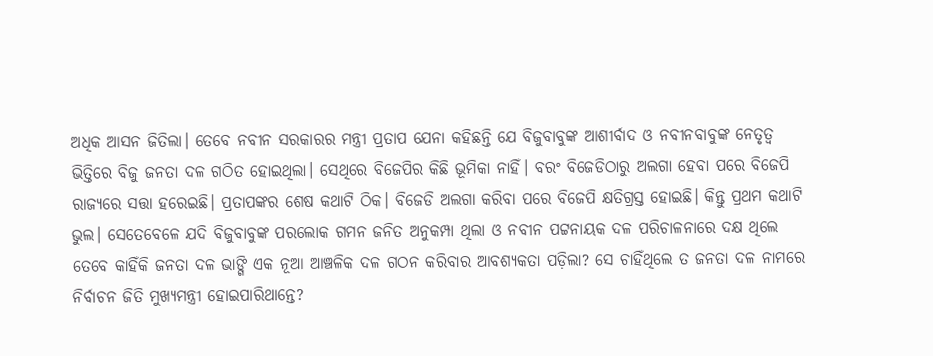ଅଧିକ ଆସନ ଜିତିଲା। ତେବେ ନବୀନ ସରକାରର ମନ୍ତ୍ରୀ ପ୍ରତାପ ଯେନା କହିଛନ୍ତି ଯେ ବିଜୁବାବୁଙ୍କ ଆଶୀର୍ବାଦ ଓ ନବୀନବାବୁଙ୍କ ନେତୃତ୍ବ ଭିତ୍ତିରେ ବିଜୁ ଜନତା ଦଳ ଗଠିତ ହୋଇଥିଲା। ସେଥିରେ ବିଜେପିର କିଛି ଭୂମିକା ନାହିଁ। ବରଂ ବିଜେଡିଠାରୁ ଅଲଗା ହେବା ପରେ ବିଜେପି ରାଜ୍ୟରେ ସତ୍ତା ହରେଇଛି। ପ୍ରତାପଙ୍କର ଶେଷ କଥାଟି ଠିକ। ବିଜେଡି ଅଲଗା କରିବା ପରେ ବିଜେପି କ୍ଷତିଗ୍ରସ୍ତ ହୋଇଛି। କିନ୍ତୁ ପ୍ରଥମ କଥାଟି ଭୁଲ। ସେତେବେଳେ ଯଦି ବିଜୁବାବୁଙ୍କ ପରଲୋକ ଗମନ ଜନିତ ଅନୁକମ୍ପା ଥିଲା ଓ ନବୀନ ପଟ୍ଟନାୟକ ଦଳ ପରିଚାଳନାରେ ଦକ୍ଷ ଥିଲେ ତେବେ କାହିଁକି ଜନତା ଦଳ ଭାଙ୍ଗି ଏକ ନୂଆ ଆଞ୍ଚଳିକ ଦଳ ଗଠନ କରିବାର ଆବଶ୍ୟକତା ପଡ଼ିଲା? ସେ ଚାହିଁଥିଲେ ତ ଜନତା ଦଳ ନାମରେ ନିର୍ବାଚନ ଜିତି ମୁଖ୍ୟମନ୍ତ୍ରୀ ହୋଇପାରିଥାନ୍ତେ?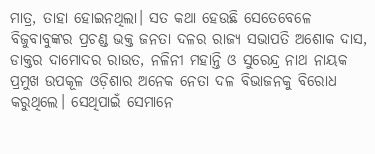ମାତ୍ର, ତାହା ହୋଇନଥିଲା। ସତ କଥା ହେଉଛି ସେତେବେଳେ ବିଜୁବାବୁଙ୍କର ପ୍ରଚଣ୍ଡ ଭକ୍ତ ଜନତା ଦଳର ରାଜ୍ୟ ସଭାପତି ଅଶୋକ ଦାସ, ଡାକ୍ତର ଦାମୋଦର ରାଉତ, ନଳିନୀ ମହାନ୍ତି ଓ ସୁରେନ୍ଦ୍ର ନାଥ ନାୟକ ପ୍ରମୁଖ ଉପକୂଳ ଓଡ଼ିଶାର ଅନେକ ନେତା ଦଳ ବିଭାଜନକୁ ବିରୋଧ କରୁଥିଲେ। ସେଥିପାଇଁ ସେମାନେ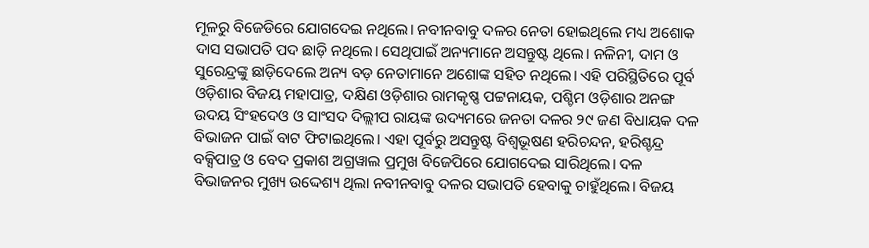ମୂଳରୁ ବିଜେଡିରେ ଯୋଗଦେଇ ନଥିଲେ। ନବୀନବାବୁ ଦଳର ନେତା ହୋଇଥିଲେ ମଧ୍ୟ ଅଶୋକ ଦାସ ସଭାପତି ପଦ ଛାଡ଼ି ନଥିଲେ। ସେଥିପାଇଁ ଅନ୍ୟମାନେ ଅସନ୍ତୁଷ୍ଟ ଥିଲେ। ନଳିନୀ, ଦାମ ଓ ସୁରେନ୍ଦ୍ରଙ୍କୁ ଛାଡ଼ିଦେଲେ ଅନ୍ୟ ବଡ଼ ନେତାମାନେ ଅଶୋଙ୍କ ସହିତ ନଥିଲେ। ଏହି ପରିସ୍ଥିତିରେ ପୂର୍ବ ଓଡ଼ିଶାର ବିଜୟ ମହାପାତ୍ର, ଦକ୍ଷିଣ ଓଡ଼ିଶାର ରାମକୃଷ୍ଣ ପଟ୍ଟନାୟକ, ପଶ୍ଚିମ ଓଡ଼ିଶାର ଅନଙ୍ଗ ଉଦୟ ସିଂହଦେଓ ଓ ସାଂସଦ ଦିଲ୍ଲୀପ ରାୟଙ୍କ ଉଦ୍ୟମରେ ଜନତା ଦଳର ୨୯ ଜଣ ବିଧାୟକ ଦଳ ବିଭାଜନ ପାଇଁ ବାଟ ଫିଟାଇଥିଲେ। ଏହା ପୂର୍ବରୁ ଅସନ୍ତୁଷ୍ଟ ବିଶ୍ବଭୂଷଣ ହରିଚନ୍ଦନ, ହରିଶ୍ଚନ୍ଦ୍ର ବକ୍ସିପାତ୍ର ଓ ବେଦ ପ୍ରକାଶ ଅଗ୍ରୱାଲ ପ୍ରମୁଖ ବିଜେପିରେ ଯୋଗଦେଇ ସାରିଥିଲେ। ଦଳ ବିଭାଜନର ମୁଖ୍ୟ ଉଦ୍ଦେଶ୍ୟ ଥିଲା ନବୀନବାବୁ ଦଳର ସଭାପତି ହେବାକୁ ଚାହୁଁଥିଲେ। ବିଜୟ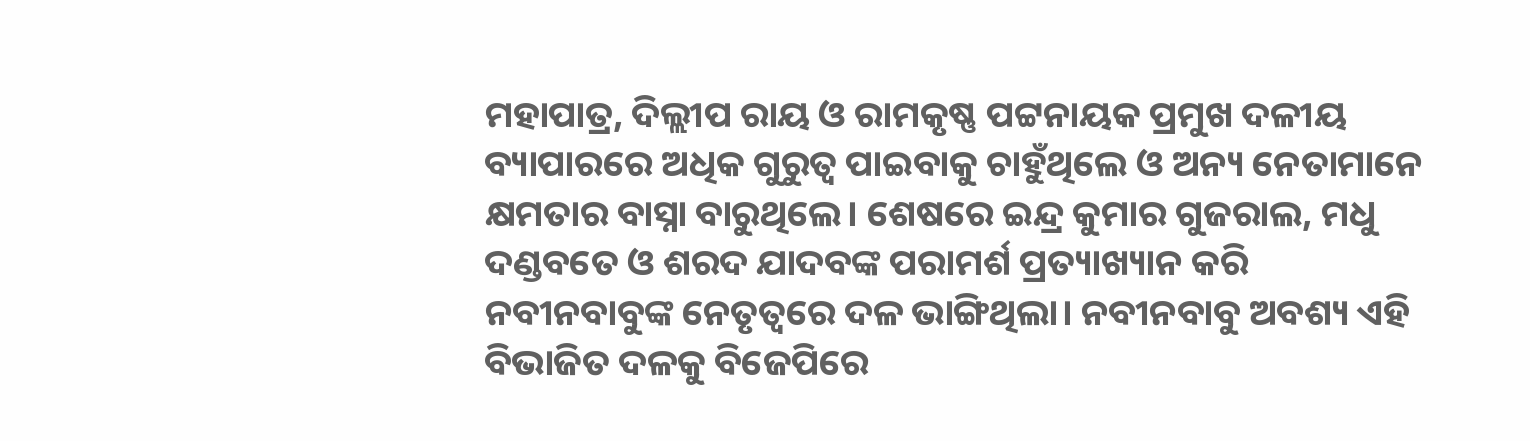ମହାପାତ୍ର, ଦିଲ୍ଲୀପ ରାୟ ଓ ରାମକୃଷ୍ଣ ପଟ୍ଟନାୟକ ପ୍ରମୁଖ ଦଳୀୟ ବ୍ୟାପାରରେ ଅଧିକ ଗୁରୁତ୍ବ ପାଇବାକୁ ଚାହୁଁଥିଲେ ଓ ଅନ୍ୟ ନେତାମାନେ କ୍ଷମତାର ବାସ୍ନା ବାରୁଥିଲେ। ଶେଷରେ ଇନ୍ଦ୍ର କୁମାର ଗୁଜରାଲ, ମଧୁ ଦଣ୍ଡବତେ ଓ ଶରଦ ଯାଦବଙ୍କ ପରାମର୍ଶ ପ୍ରତ୍ୟାଖ୍ୟାନ କରି ନବୀନବାବୁଙ୍କ ନେତୃତ୍ବରେ ଦଳ ଭାଙ୍ଗିଥିଲା। ନବୀନବାବୁ ଅବଶ୍ୟ ଏହି ବିଭାଜିତ ଦଳକୁ ବିଜେପିରେ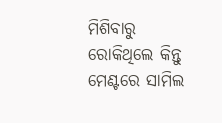ମିଶିବାରୁ ରୋକିଥିଲେ କିନ୍ତୁ ମେଣ୍ଟରେ ସାମିଲ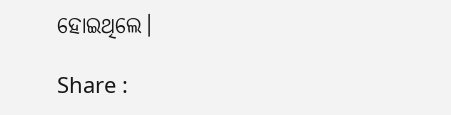ହୋଇଥିଲେ।

Share :